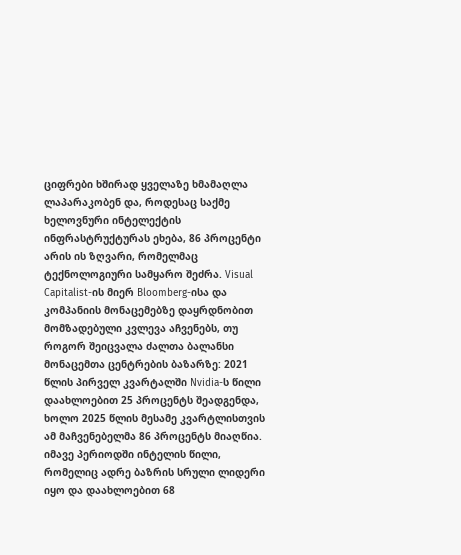ციფრები ხშირად ყველაზე ხმამაღლა ლაპარაკობენ და, როდესაც საქმე ხელოვნური ინტელექტის ინფრასტრუქტურას ეხება, 86 პროცენტი არის ის ზღვარი, რომელმაც ტექნოლოგიური სამყარო შეძრა. Visual Capitalist-ის მიერ Bloomberg-ისა და კომპანიის მონაცემებზე დაყრდნობით მომზადებული კვლევა აჩვენებს, თუ როგორ შეიცვალა ძალთა ბალანსი მონაცემთა ცენტრების ბაზარზე: 2021 წლის პირველ კვარტალში Nvidia-ს წილი დაახლოებით 25 პროცენტს შეადგენდა, ხოლო 2025 წლის მესამე კვარტლისთვის ამ მაჩვენებელმა 86 პროცენტს მიაღწია. იმავე პერიოდში ინტელის წილი, რომელიც ადრე ბაზრის სრული ლიდერი იყო და დაახლოებით 68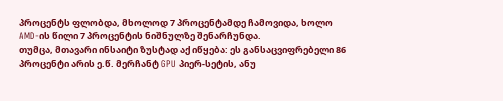პროცენტს ფლობდა, მხოლოდ 7 პროცენტამდე ჩამოვიდა, ხოლო AMD-ის წილი 7 პროცენტის ნიშნულზე შენარჩუნდა.
თუმცა, მთავარი ინსაიტი ზუსტად აქ იწყება: ეს განსაცვიფრებელი 86 პროცენტი არის ე.წ. მერჩანტ GPU პიერ-სეტის, ანუ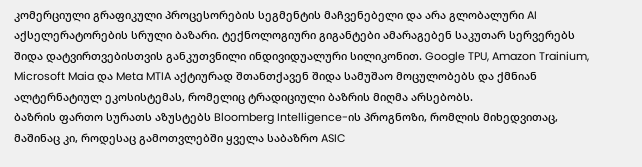კომერციული გრაფიკული პროცესორების სეგმენტის მაჩვენებელი და არა გლობალური AI აქსელერატორების სრული ბაზარი. ტექნოლოგიური გიგანტები ამარაგებენ საკუთარ სერვერებს შიდა დატვირთვებისთვის განკუთვნილი ინდივიდუალური სილიკონით. Google TPU, Amazon Trainium, Microsoft Maia და Meta MTIA აქტიურად შთანთქავენ შიდა სამუშაო მოცულობებს და ქმნიან ალტერნატიულ ეკოსისტემას, რომელიც ტრადიციული ბაზრის მიღმა არსებობს.
ბაზრის ფართო სურათს აზუსტებს Bloomberg Intelligence-ის პროგნოზი, რომლის მიხედვითაც, მაშინაც კი, როდესაც გამოთვლებში ყველა საბაზრო ASIC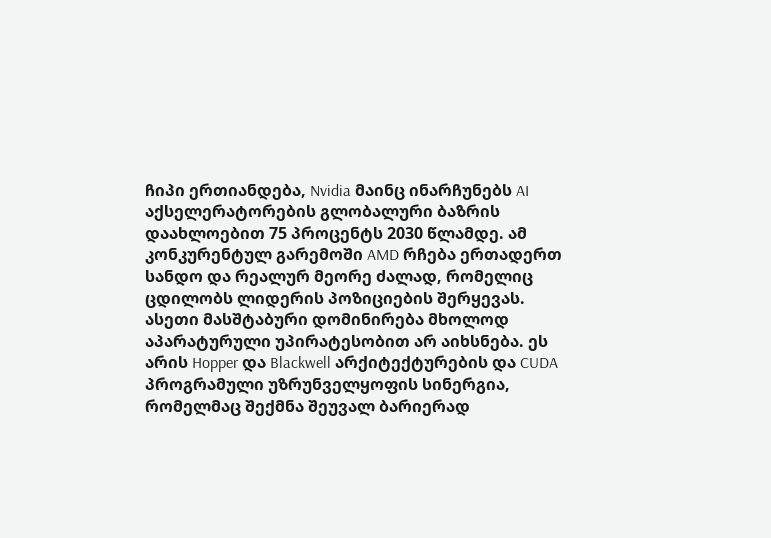ჩიპი ერთიანდება, Nvidia მაინც ინარჩუნებს AI აქსელერატორების გლობალური ბაზრის დაახლოებით 75 პროცენტს 2030 წლამდე. ამ კონკურენტულ გარემოში AMD რჩება ერთადერთ სანდო და რეალურ მეორე ძალად, რომელიც ცდილობს ლიდერის პოზიციების შერყევას. ასეთი მასშტაბური დომინირება მხოლოდ აპარატურული უპირატესობით არ აიხსნება. ეს არის Hopper და Blackwell არქიტექტურების და CUDA პროგრამული უზრუნველყოფის სინერგია, რომელმაც შექმნა შეუვალ ბარიერად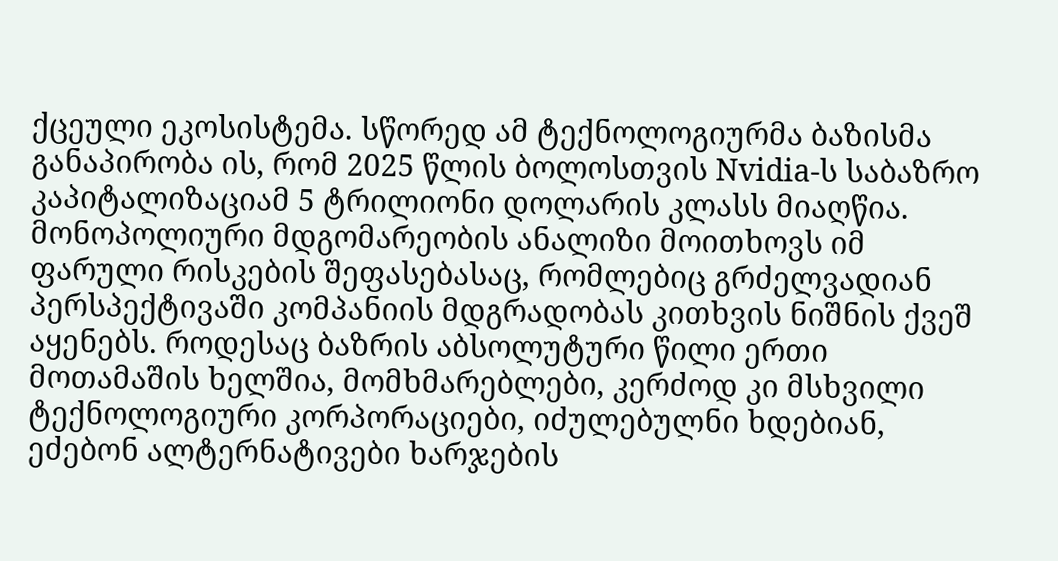ქცეული ეკოსისტემა. სწორედ ამ ტექნოლოგიურმა ბაზისმა განაპირობა ის, რომ 2025 წლის ბოლოსთვის Nvidia-ს საბაზრო კაპიტალიზაციამ 5 ტრილიონი დოლარის კლასს მიაღწია.
მონოპოლიური მდგომარეობის ანალიზი მოითხოვს იმ ფარული რისკების შეფასებასაც, რომლებიც გრძელვადიან პერსპექტივაში კომპანიის მდგრადობას კითხვის ნიშნის ქვეშ აყენებს. როდესაც ბაზრის აბსოლუტური წილი ერთი მოთამაშის ხელშია, მომხმარებლები, კერძოდ კი მსხვილი ტექნოლოგიური კორპორაციები, იძულებულნი ხდებიან, ეძებონ ალტერნატივები ხარჯების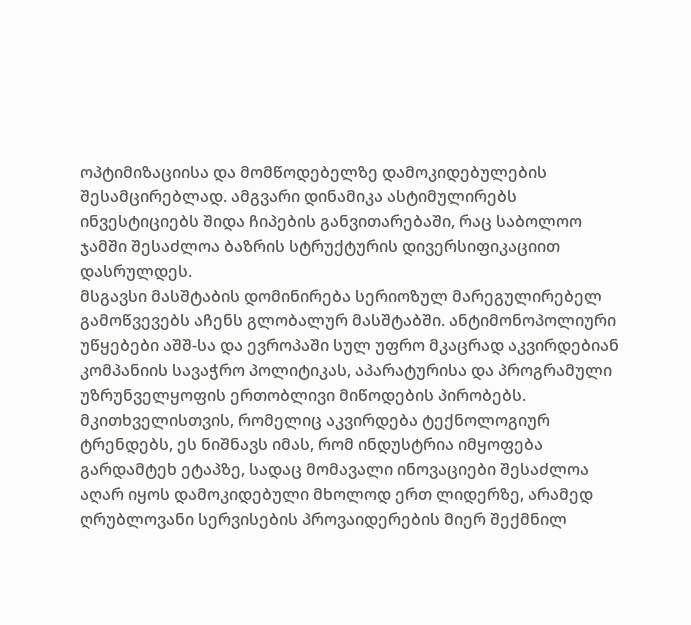ოპტიმიზაციისა და მომწოდებელზე დამოკიდებულების შესამცირებლად. ამგვარი დინამიკა ასტიმულირებს ინვესტიციებს შიდა ჩიპების განვითარებაში, რაც საბოლოო ჯამში შესაძლოა ბაზრის სტრუქტურის დივერსიფიკაციით დასრულდეს.
მსგავსი მასშტაბის დომინირება სერიოზულ მარეგულირებელ გამოწვევებს აჩენს გლობალურ მასშტაბში. ანტიმონოპოლიური უწყებები აშშ-სა და ევროპაში სულ უფრო მკაცრად აკვირდებიან კომპანიის სავაჭრო პოლიტიკას, აპარატურისა და პროგრამული უზრუნველყოფის ერთობლივი მიწოდების პირობებს. მკითხველისთვის, რომელიც აკვირდება ტექნოლოგიურ ტრენდებს, ეს ნიშნავს იმას, რომ ინდუსტრია იმყოფება გარდამტეხ ეტაპზე, სადაც მომავალი ინოვაციები შესაძლოა აღარ იყოს დამოკიდებული მხოლოდ ერთ ლიდერზე, არამედ ღრუბლოვანი სერვისების პროვაიდერების მიერ შექმნილ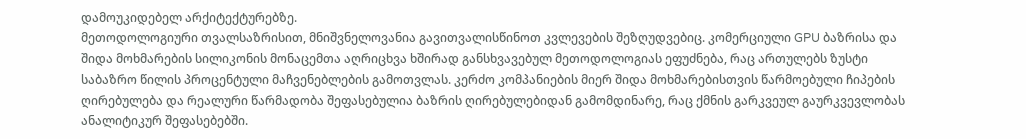დამოუკიდებელ არქიტექტურებზე.
მეთოდოლოგიური თვალსაზრისით, მნიშვნელოვანია გავითვალისწინოთ კვლევების შეზღუდვებიც. კომერციული GPU ბაზრისა და შიდა მოხმარების სილიკონის მონაცემთა აღრიცხვა ხშირად განსხვავებულ მეთოდოლოგიას ეფუძნება, რაც ართულებს ზუსტი საბაზრო წილის პროცენტული მაჩვენებლების გამოთვლას. კერძო კომპანიების მიერ შიდა მოხმარებისთვის წარმოებული ჩიპების ღირებულება და რეალური წარმადობა შეფასებულია ბაზრის ღირებულებიდან გამომდინარე, რაც ქმნის გარკვეულ გაურკვევლობას ანალიტიკურ შეფასებებში.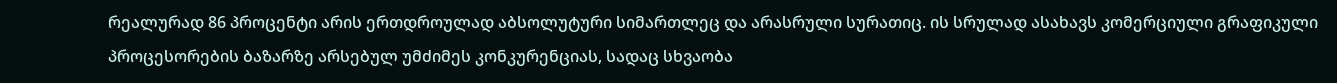რეალურად 86 პროცენტი არის ერთდროულად აბსოლუტური სიმართლეც და არასრული სურათიც. ის სრულად ასახავს კომერციული გრაფიკული პროცესორების ბაზარზე არსებულ უმძიმეს კონკურენციას, სადაც სხვაობა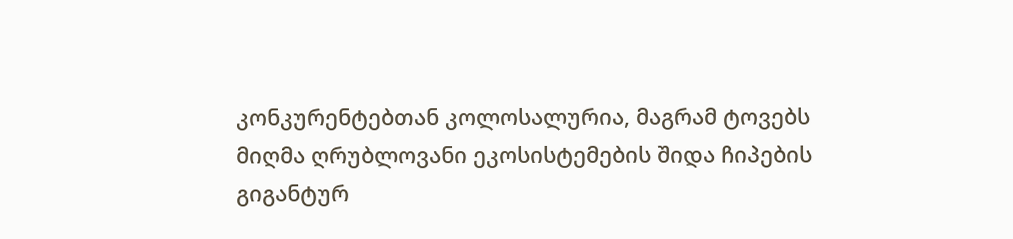კონკურენტებთან კოლოსალურია, მაგრამ ტოვებს მიღმა ღრუბლოვანი ეკოსისტემების შიდა ჩიპების გიგანტურ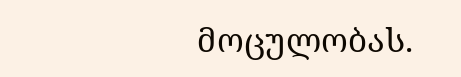მოცულობას.